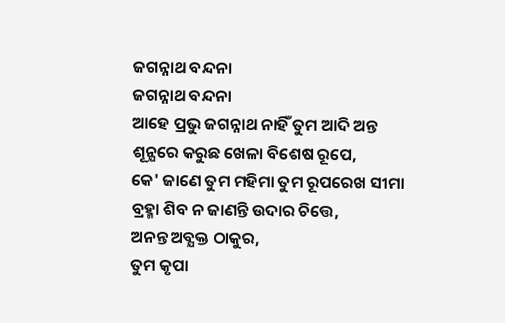ଜଗନ୍ନାଥ ବନ୍ଦନା
ଜଗନ୍ନାଥ ବନ୍ଦନା
ଆହେ ପ୍ରଭୁ ଜଗନ୍ନାଥ ନାହିଁ ତୁମ ଆଦି ଅନ୍ତ
ଶୂନ୍ଯରେ କରୁଛ ଖେଳା ବିଶେଷ ରୂପେ,
କେ' ଜାଣେ ତୁମ ମହିମା ତୁମ ରୂପରେଖ ସୀମା
ବ୍ରହ୍ମା ଶିବ ନ ଜାଣନ୍ତି ଉଦାର ଚିତ୍ତେ,
ଅନନ୍ତ ଅବ୍ଯକ୍ତ ଠାକୁର,
ତୁମ କୃପା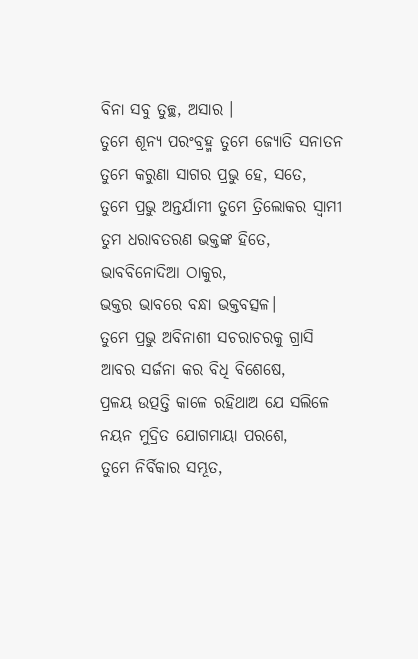ବିନା ସବୁ ତୁଚ୍ଛ, ଅସାର ।
ତୁମେ ଶୂନ୍ଯ ପରଂବ୍ରହ୍ମ ତୁମେ ଜ୍ଯୋତି ସନାତନ
ତୁମେ କରୁଣା ସାଗର ପ୍ରଭୁ ହେ, ସତେ,
ତୁମେ ପ୍ରଭୁ ଅନ୍ତର୍ଯାମୀ ତୁମେ ତ୍ରିଲୋକର ସ୍ବାମୀ
ତୁମ ଧରାବତରଣ ଭକ୍ତଙ୍କ ହିତେ,
ଭାବବିନୋଦିଆ ଠାକୁର,
ଭକ୍ତର ଭାବରେ ବନ୍ଧା ଭକ୍ତବତ୍ସଳ।
ତୁମେ ପ୍ରଭୁ ଅବିନାଶୀ ସଚରାଚରକୁ ଗ୍ରାସି
ଆବର ସର୍ଜନା କର ବିଧି ବିଶେଷେ,
ପ୍ରଳୟ ଉତ୍ପତ୍ତି କାଳେ ରହିଥାଅ ଯେ ସଲିଳେ
ନୟନ ମୁଦ୍ରିତ ଯୋଗମାୟା ପରଶେ,
ତୁମେ ନିର୍ବିକାର ସମ୍ଭୂତ,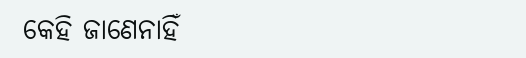କେହି ଜାଣେନାହିଁ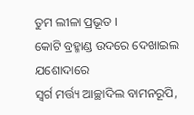ତୁମ ଲୀଳା ପ୍ରଭୂତ ।
କୋଟି ବ୍ରହ୍ମାଣ୍ଡ ଉଦରେ ଦେଖାଇଲ ଯଶୋଦାରେ
ସ୍ବର୍ଗ ମର୍ତ୍ତ୍ୟ ଆଚ୍ଛାଦିଲ ବାମନରୂପି,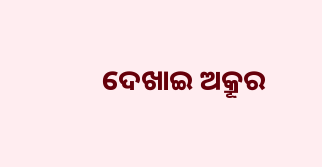ଦେଖାଇ ଅକ୍ରୂର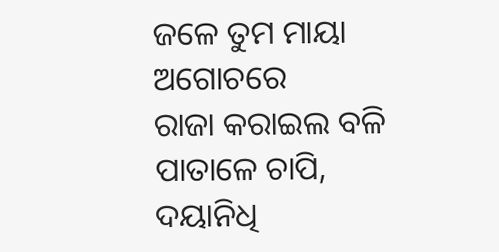ଜଳେ ତୁମ ମାୟା ଅଗୋଚରେ
ରାଜା କରାଇଲ ବଳି ପାତାଳେ ଚାପି,
ଦୟାନିଧି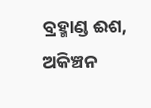ବ୍ରହ୍ମାଣ୍ଡ ଈଶ,
ଅକିଞ୍ଚନ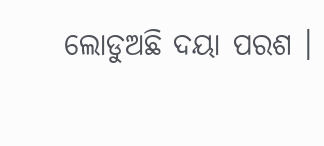ଲୋଡୁଅଛି ଦୟା ପରଶ ।